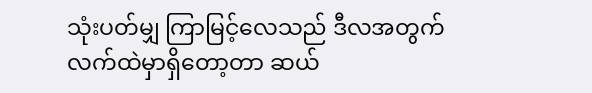သုံးပတ်မျှ ကြာမြင့်လေသည် ဒီလအတွက်
လက်ထဲမှာရှိတော့တာ ဆယ်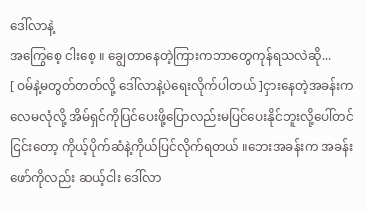ဒေါ်လာနဲ့
အကြွေစေ့ ငါးစေ့ ။ ချွေတာနေတဲ့ကြားကဘာတွေကုန်ရသလဲဆို...
[ ဝမ်နဲ့မတွတ်တတ်လို့ ဒေါ်လာနဲ့ပဲရေးလိုက်ပါတယ် ]ငှားနေတဲ့အခန်းက လေမလုံလို့ အိမ်ရှင်ကိုပြင်ပေးဖို့ပြောလည်းမပြင်ပေးနိုင်ဘူးလို့ပေါ်တင်ငြင်းတော့ ကိုယ့်ပိုက်ဆံနဲ့ကိုယ်ပြင်လိုက်ရတယ် ။ဘေးအခန်းက အခန်းဖော်ကိုလည်း ဆယ့်ငါး ဒေါ်လာ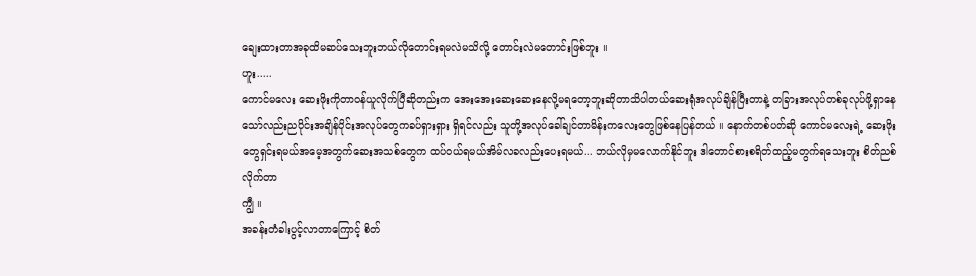ချေးထားတာအခုထိမဆပ်သေးဘူးဘယ်လိုတောင်းရမလဲမသိလို့ တောင်းလဲမတောင်းဖြစ်ဘူး ။
ဟူး.....
ကောင်မလေး ဆေးဖိုးကိုတာဝန်ယူလိုက်ပြီဆိုတည်းက အေးအေးဆေးဆေးနေလို့မရတော့ဘူးဆိုတာသိပါတယ်ဆေးရုံအလုပ်ချိန်ပြီးတာနဲ့ တခြားအလုပ်တစ်ခုလုပ်ဖို့ရှာနေသော်လည်းညပိုင်းအချိန်ပိုင်းအလုပ်တွေကခပ်ရှားရှား ရှိရင်လည်း သူတို့အလုပ်ခေါ်ချင်တာမိန်းကလေးတွေဖြစ်နေပြန်တယ် ။ နောက်တစ်ပတ်ဆို ကောင်မလေးရဲ့ ဆေးဖိုးတွေရှင်းရမယ်အမေ့အတွက်ဆေးအသစ်တွေက ထပ်ဝယ်ရမယ်အိမ်လခလည်းပေးရမယ်... ဘယ်လိုမှမလောက်နိုင်ဘူး ဒါတောင်စားစရိတ်ထည့်မတွက်ရသေးဘူး စိတ်ညစ်လိုက်တာ
ကျွီ ။
အခန်းတံခါးပွင့်လာတာကြောင့် စိတ်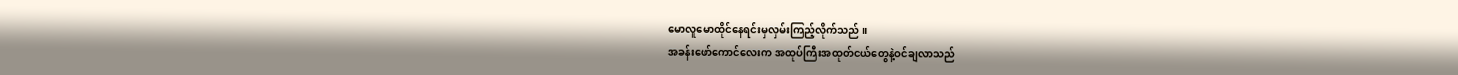မောလူမောထိုင်နေရင်းမှလှမ်းကြည့်လိုက်သည် ။
အခန်းဖော်ကောင်လေးက အထုပ်ကြီးအထုတ်ငယ်တွေနဲ့ဝင်ချလာသည်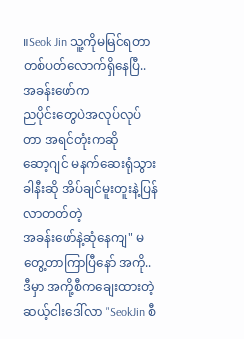။Seok Jin သူ့ကိုမမြင်ရတာ
တစ်ပတ်လောက်ရှိနေပြီ.. အခန်းဖော်က
ညပိုင်းတွေပဲအလုပ်လုပ်တာ အရင်တုံးကဆို
ဆော့ဂျင် မနက်ဆေးရုံသွားခါနီးဆို အိပ်ချင်မူးတူးနဲ့ပြန်လာတတ်တဲ့
အခန်းဖော်နဲ့ဆုံနေကျ" မတွေ့တာကြာပြီနော် အကို..
ဒီမှာ အကို့စီကချေးထားတဲ့
ဆယ့်ငါးဒေါ်လာ "SeokJin စီ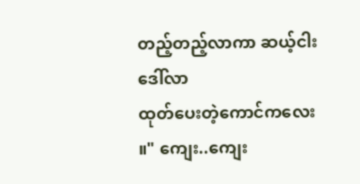တည့်တည့်လာကာ ဆယ့်ငါးဒေါ်လာ
ထုတ်ပေးတဲ့ကောင်ကလေး ။" ကျေး..ကျေး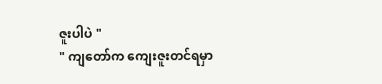ဇူးပါပဲ "
" ကျတော်က ကျေးဇူးတင်ရမှာ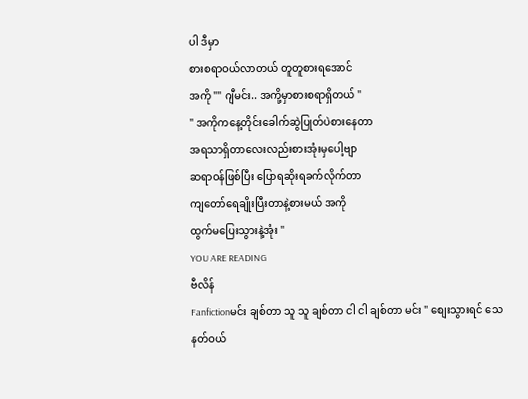ပါ ဒီမှာ
စားစရာဝယ်လာတယ် တူတူစားရအောင်
အကို "" ဂျီမင်း.. အကို့မှာစားစရာရှိတယ် "
" အကိုကနေ့တိုင်းခေါက်ဆွဲပြုတ်ပဲစားနေတာ
အရသာရှိတာလေးလည်းစားအုံးမှပေါ့ဗျာ
ဆရာဝန်ဖြစ်ပြီး ပြောရဆိုးရခက်လိုက်တာ
ကျတော်ရေချိုးပြီးတာနဲ့စားမယ် အကို
ထွက်မပြေးသွားနဲ့အုံး "
YOU ARE READING
ဗီလိန်
Fanfictionမင်း ချစ်တာ သူ သူ ချစ်တာ ငါ ငါ ချစ်တာ မင်း " စျေးသွားရင် သေနတ်ဝယ်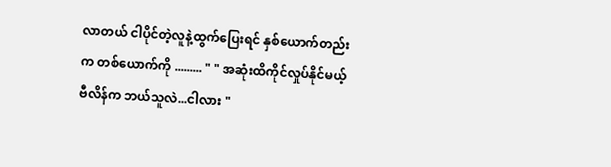လာတယ် ငါပိုင်တဲ့လူနဲ့ထွက်ပြေးရင် နှစ်ယောက်တည်းက တစ်ယောက်ကို ......... " " အဆုံးထိကိုင်လှုပ်နိုင်မယ့် ဗီလိန်က ဘယ်သူလဲ...ငါလား "